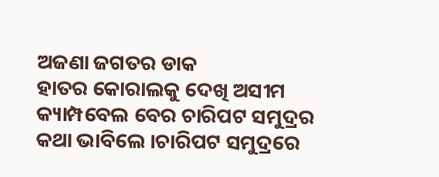ଅଜଣା ଜଗତର ଡାକ
ହାତର କୋରାଲକୁ ଦେଖି ଅସୀମ କ୍ୟାମ୍ପବେଲ ବେର ଚାରିପଟ ସମୁଦ୍ରର କଥା ଭାବିଲେ ।ଚାରିପଟ ସମୁଦ୍ରରେ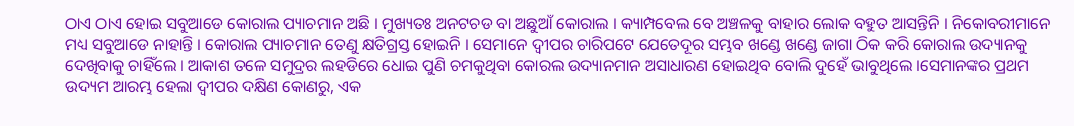ଠାଏ ଠାଏ ହୋଇ ସବୁଆଡେ କୋରାଲ ପ୍ୟାଚମାନ ଅଛି । ମୁଖ୍ୟତଃ ଅନଟଚଡ ବା ଅଛୁଆଁ କୋରାଲ । କ୍ୟାମ୍ପବେଲ ବେ ଅଞ୍ଚଳକୁ ବାହାର ଲୋକ ବହୁତ ଆସନ୍ତିନି । ନିକୋବରୀମାନେ ମଧ୍ୟ ସବୁଆଡେ ନାହାନ୍ତି । କୋରାଲ ପ୍ୟାଚମାନ ତେଣୁ କ୍ଷତିଗ୍ରସ୍ତ ହୋଇନି । ସେମାନେ ଦ୍ୱୀପର ଚାରିପଟେ ଯେତେଦୂର ସମ୍ଭବ ଖଣ୍ଡେ ଖଣ୍ଡେ ଜାଗା ଠିକ କରି କୋରାଲ ଉଦ୍ୟାନକୁ ଦେଖିବାକୁ ଚାହିଁଲେ । ଆକାଶ ତଳେ ସମୁଦ୍ରର ଲହଡିରେ ଧୋଇ ପୁଣି ଚମକୁଥିବା କୋରଲ ଉଦ୍ୟାନମାନ ଅସାଧାରଣ ହୋଇଥିବ ବୋଲି ଦୁହେଁ ଭାବୁଥିଲେ ।ସେମାନଙ୍କର ପ୍ରଥମ ଉଦ୍ୟମ ଆରମ୍ଭ ହେଲା ଦ୍ୱୀପର ଦକ୍ଷିଣ କୋଣରୁ, ଏକ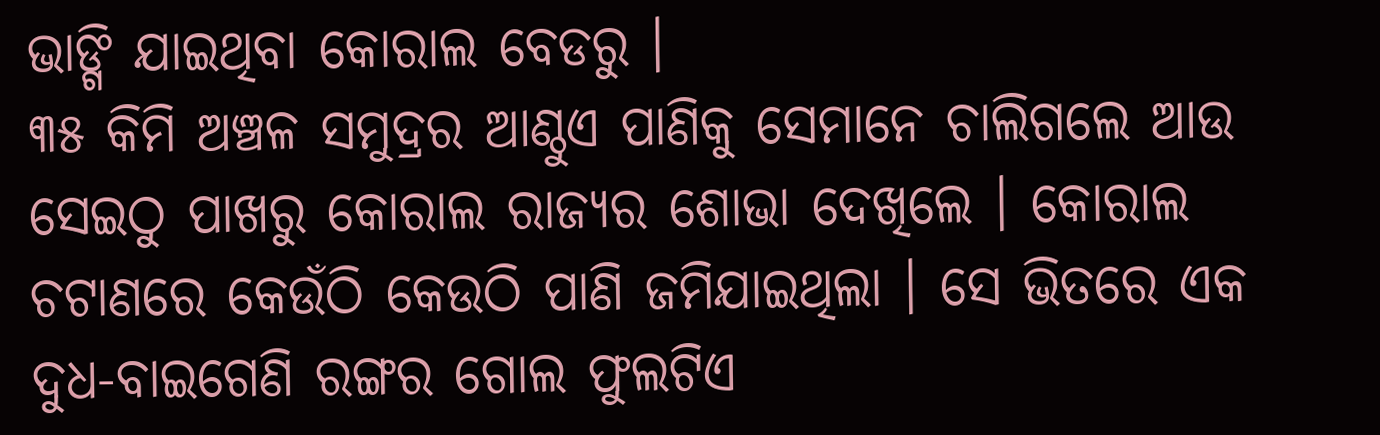ଭାଙ୍ଗି ଯାଇଥିବା କୋରାଲ ବେଡରୁ ।
୩୫ କିମି ଅଞ୍ଚଳ ସମୁଦ୍ରର ଆଣ୍ଠୁଏ ପାଣିକୁ ସେମାନେ ଚାଲିଗଲେ ଆଉ ସେଇଠୁ ପାଖରୁ କୋରାଲ ରାଜ୍ୟର ଶୋଭା ଦେଖିଲେ । କୋରାଲ ଚଟାଣରେ କେଉଁଠି କେଉଠି ପାଣି ଜମିଯାଇଥିଲା । ସେ ଭିତରେ ଏକ ଦୁଧ-ବାଇଗେଣି ରଙ୍ଗର ଗୋଲ ଫୁଲଟିଏ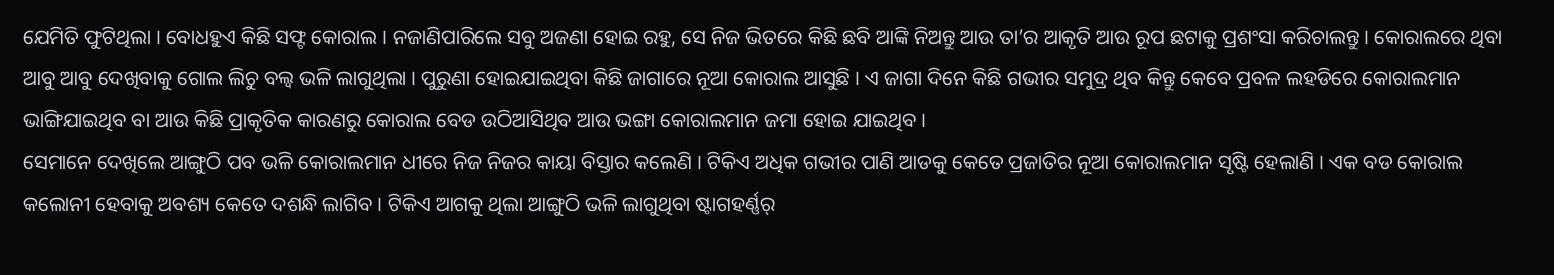ଯେମିତି ଫୁଟିଥିଲା । ବୋଧହୁଏ କିଛି ସଫ୍ଟ କୋରାଲ । ନଜାଣିପାରିଲେ ସବୁ ଅଜଣା ହୋଇ ରହୁ, ସେ ନିଜ ଭିତରେ କିଛି ଛବି ଆଙ୍କି ନିଅନ୍ତୁ ଆଉ ତା’ର ଆକୃତି ଆଉ ରୂପ ଛଟାକୁ ପ୍ରଶଂସା କରିଚାଲନ୍ତୁ । କୋରାଲରେ ଥିବା ଆବୁ ଆବୁ ଦେଖିବାକୁ ଗୋଲ ଲିଚୁ ବଲ୍ବ ଭଳି ଲାଗୁଥିଲା । ପୁରୁଣା ହୋଇଯାଇଥିବା କିଛି ଜାଗାରେ ନୂଆ କୋରାଲ ଆସୁଛି । ଏ ଜାଗା ଦିନେ କିଛି ଗଭୀର ସମୁଦ୍ର ଥିବ କିନ୍ତୁ କେବେ ପ୍ରବଳ ଲହଡିରେ କୋରାଲମାନ ଭାଙ୍ଗିଯାଇଥିବ ବା ଆଉ କିଛି ପ୍ରାକୃତିକ କାରଣରୁ କୋରାଲ ବେଡ ଉଠିଆସିଥିବ ଆଉ ଭଙ୍ଗା କୋରାଲମାନ ଜମା ହୋଇ ଯାଇଥିବ ।
ସେମାନେ ଦେଖିଲେ ଆଙ୍ଗୁଠି ପବ ଭଳି କୋରାଲମାନ ଧୀରେ ନିଜ ନିଜର କାୟା ବିସ୍ତାର କଲେଣି । ଟିକିଏ ଅଧିକ ଗଭୀର ପାଣି ଆଡକୁ କେତେ ପ୍ରଜାତିର ନୂଆ କୋରାଲମାନ ସୃଷ୍ଟି ହେଲାଣି । ଏକ ବଡ କୋରାଲ କଲୋନୀ ହେବାକୁ ଅବଶ୍ୟ କେତେ ଦଶନ୍ଧି ଲାଗିବ । ଟିକିଏ ଆଗକୁ ଥିଲା ଆଙ୍ଗୁଠି ଭଳି ଲାଗୁଥିବା ଷ୍ଟାଗହର୍ଣ୍ଣର୍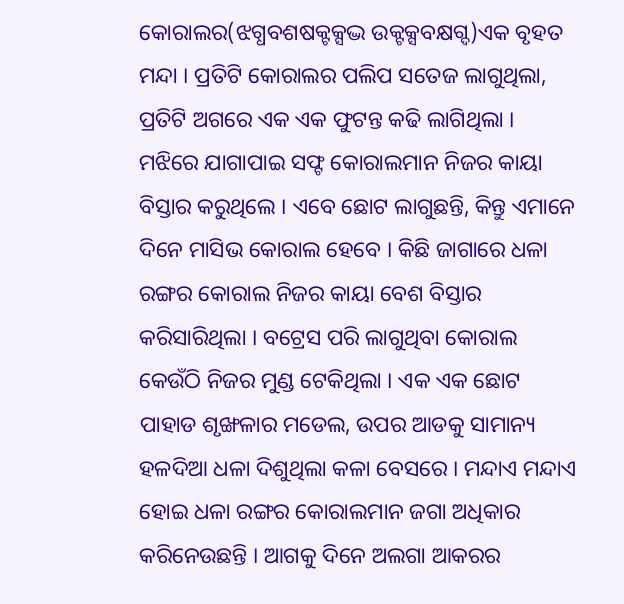କୋରାଲର(ଝଗ୍ଧବଶଷକ୍ଟକ୍ସଦ୍ଭ ଉକ୍ଟକ୍ସବକ୍ଷଗ୍ଦ)ଏକ ବୃହତ ମନ୍ଦା । ପ୍ରତିଟି କୋରାଲର ପଲିପ ସତେଜ ଲାଗୁଥିଲା, ପ୍ରତିଟି ଅଗରେ ଏକ ଏକ ଫୁଟନ୍ତ କଢି ଲାଗିଥିଲା । ମଝିରେ ଯାଗାପାଇ ସଫ୍ଟ କୋରାଲମାନ ନିଜର କାୟା ବିସ୍ତାର କରୁଥିଲେ । ଏବେ ଛୋଟ ଲାଗୁଛନ୍ତି, କିନ୍ତୁ ଏମାନେ ଦିନେ ମାସିଭ କୋରାଲ ହେବେ । କିଛି ଜାଗାରେ ଧଳା ରଙ୍ଗର କୋରାଲ ନିଜର କାୟା ବେଶ ବିସ୍ତାର କରିସାରିଥିଲା । ବଟ୍ରେସ ପରି ଲାଗୁଥିବା କୋରାଲ କେଉଁଠି ନିଜର ମୁଣ୍ଡ ଟେକିଥିଲା । ଏକ ଏକ ଛୋଟ ପାହାଡ ଶୃଙ୍ଖଳାର ମଡେଲ, ଉପର ଆଡକୁ ସାମାନ୍ୟ ହଳଦିଆ ଧଳା ଦିଶୁଥିଲା କଳା ବେସରେ । ମନ୍ଦାଏ ମନ୍ଦାଏ ହୋଇ ଧଳା ରଙ୍ଗର କୋରାଲମାନ ଜଗା ଅଧିକାର କରିନେଉଛନ୍ତି । ଆଗକୁ ଦିନେ ଅଲଗା ଆକରର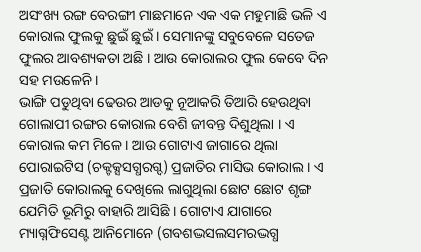ଅସଂଖ୍ୟ ରଙ୍ଗ ବେରଙ୍ଗୀ ମାଛମାନେ ଏକ ଏକ ମହୁମାଛି ଭଳି ଏ କୋରାଲ ଫୁଲକୁ ଛୁଇଁ ଛୁଇଁ । ସେମାନଙ୍କୁ ସବୁବେଳେ ସତେଜ ଫୁଲର ଆବଶ୍ୟକତା ଅଛି । ଆଉ କୋରାଲର ଫୁଲ କେବେ ଦିନ ସହ ମଉଳେନି ।
ଭାଙ୍ଗି ପଡୁଥିବା ଢେଉର ଆଡକୁ ନୂଆକରି ତିଆରି ହେଉଥିବା ଗୋଲାପୀ ରଙ୍ଗର କୋରାଲ ବେଶି ଜୀବନ୍ତ ଦିଶୁଥିଲା । ଏ କୋରାଲ କମ ମିଳେ । ଆଉ ଗୋଟାଏ ଜାଗାରେ ଥିଲା ପୋରାଇଟିସ (ଚକ୍ଟକ୍ସସଗ୍ଧରଗ୍ଦ) ପ୍ରଜାତିର ମାସିଭ କୋରାଲ । ଏ ପ୍ରଜାତି କୋରାଲକୁ ଦେଖିଲେ ଲାଗୁଥିଲା ଛୋଟ ଛୋଟ ଶୃଙ୍ଗ ଯେମିତି ଭୂମିରୁ ବାହାରି ଆସିଛି । ଗୋଟାଏ ଯାଗାରେ ମ୍ୟାଗ୍ନଫିସେଣ୍ଟ ଆନିମୋନେ (ଗବଶଦ୍ଭସଲସମରଦ୍ଭଗ୍ଧ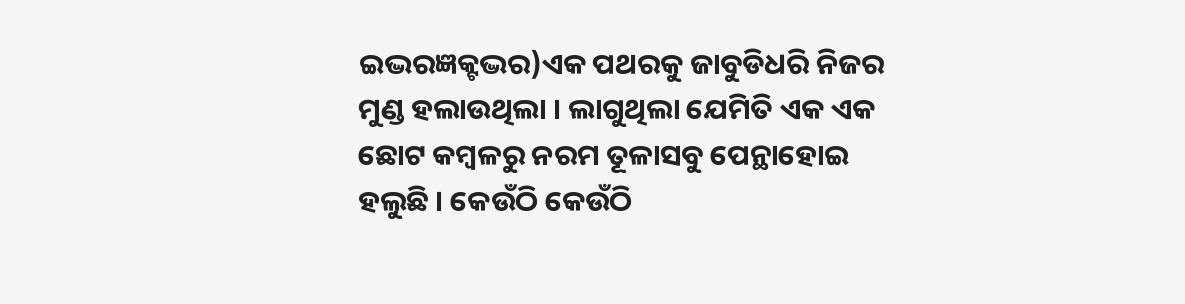ଇଦ୍ଭରଜ୍ଞକ୍ଟଦ୍ଭର)ଏକ ପଥରକୁ ଜାବୁଡିଧରି ନିଜର ମୁଣ୍ଡ ହଲାଉଥିଲା । ଲାଗୁଥିଲା ଯେମିତି ଏକ ଏକ ଛୋଟ କମ୍ବଳରୁ ନରମ ତୂଳାସବୁ ପେନ୍ଥାହୋଇ ହଲୁଛି । କେଉଁଠି କେଉଁଠି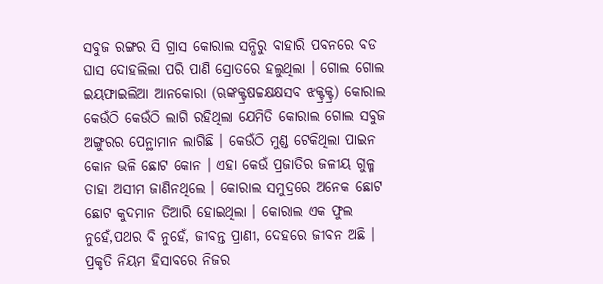ସବୁଜ ରଙ୍ଗର ସି ଗ୍ରାସ କୋରାଲ ସନ୍ଧିରୁ ବାହାରି ପବନରେ ବଡ ଘାସ ଦୋହଲିଲା ପରି ପାଣି ସ୍ରୋତରେ ହଲୁଥିଲା । ଗୋଲ ଗୋଲ ଇୟଫାଇଲିଆ ଆନକୋରା (ଋଙ୍କକ୍ଟ୍ରଷଚ୍ଚକ୍ଷକ୍ଷସବ ଝକ୍ଟ୍ରକ୍ଟ୍ର) କୋରାଲ କେଉଁଠି କେଉଁଠି ଲାଗି ରହିଥିଲା ଯେମିତି କୋରାଲ ଗୋଲ ସବୁଜ ଅଙ୍ଗୁରର ପେନ୍ଥାମାନ ଲାଗିଛି । କେଉଁଠି ମୁଣ୍ଡ ଟେକିଥିଲା ପାଇନ କୋନ ଭଳି ଛୋଟ କୋନ । ଏହା କେଉଁ ପ୍ରଜାତିର ଜଳୀୟ ଗୁଳ୍ମ ତାହା ଅସୀମ ଜାଣିନଥିଲେ । କୋରାଲ ସମୁଦ୍ରରେ ଅନେକ ଛୋଟ ଛୋଟ କୁଦମାନ ତିଆରି ହୋଇଥିଲା । କୋରାଲ ଏକ ଫୁଲ ନୁହେଁ,ପଥର ବି ନୁହେଁ, ଜୀବନ୍ତ ପ୍ରାଣୀ, ଦେହରେ ଜୀବନ ଅଛି । ପ୍ରକୃତି ନିୟମ ହିସାବରେ ନିଜର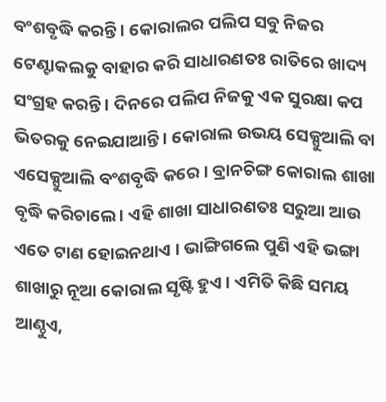ବଂଶବୃଦ୍ଧି କରନ୍ତି । କୋରାଲର ପଲିପ ସବୁ ନିଜର ଟେଣ୍ଟାକଲକୁ ବାହାର କରି ସାଧାରଣତଃ ରାତିରେ ଖାଦ୍ୟ ସଂଗ୍ରହ କରନ୍ତି । ଦିନରେ ପଲିପ ନିଜକୁ ଏକ ସୁରକ୍ଷା କପ ଭିତରକୁ ନେଇଯାଆନ୍ତି । କୋରାଲ ଉଭୟ ସେକ୍ସୁଆଲି ବା ଏସେକ୍ସୁଆଲି ବଂଶବୃଦ୍ଧି କରେ । ବ୍ରାନଚିଙ୍ଗ କୋରାଲ ଶାଖା ବୃଦ୍ଧି କରିଚାଲେ । ଏହି ଶାଖା ସାଧାରଣତଃ ସରୁଆ ଆଉ ଏତେ ଟାଣ ହୋଇନଥାଏ । ଭାଙ୍ଗିଗଲେ ପୁଣି ଏହି ଭଙ୍ଗା ଶାଖାରୁ ନୂଆ କୋରାଲ ସୃଷ୍ଟି ହୁଏ । ଏମିତି କିଛି ସମୟ ଆଣ୍ଠୁଏ,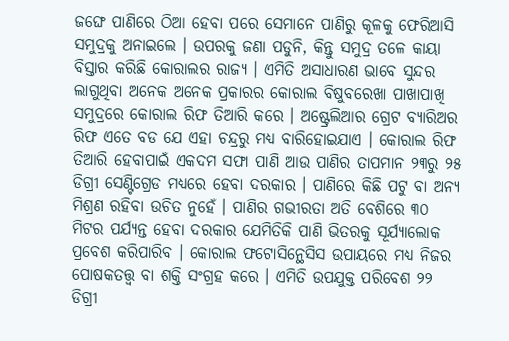ଜଙ୍ଘେ ପାଣିରେ ଠିଆ ହେବା ପରେ ସେମାନେ ପାଣିରୁ କୂଳକୁ ଫେରିଆସି ସମୁଦ୍ରକୁ ଅନାଇଲେ । ଉପରକୁ ଜଣା ପଡୁନି, କିନ୍ତୁ ସମୁଦ୍ର ତଳେ କାୟା ବିସ୍ତାର କରିଛି କୋରାଲର ରାଜ୍ୟ । ଏମିତି ଅସାଧାରଣ ଭାବେ ସୁନ୍ଦର ଲାଗୁଥିବା ଅନେକ ଅନେକ ପ୍ରକାରର କୋରାଲ ବିଷୁବରେଖା ପାଖାପାଖି ସମୁଦ୍ରରେ କୋରାଲ ରିଫ ତିଆରି କରେ । ଅଷ୍ଟ୍ରେଲିଆର ଗ୍ରେଟ ବ୍ୟାରିଅର ରିଫ ଏତେ ବଡ ଯେ ଏହା ଚନ୍ଦ୍ରରୁ ମଧ୍ୟ ବାରିହୋଇଯାଏ । କୋରାଲ ରିଫ ତିଆରି ହେବାପାଇଁ ଏକଦମ ସଫା ପାଣି ଆଉ ପାଣିର ତାପମାନ ୨୩ରୁ ୨୫ ଡିଗ୍ରୀ ସେଣ୍ଟିଗ୍ରେଡ ମଧ୍ୟରେ ହେବା ଦରକାର । ପାଣିରେ କିଛି ପଟୁ ବା ଅନ୍ୟ ମିଶ୍ରଣ ରହିବା ଉଚିତ ନୁହେଁ । ପାଣିର ଗଭୀରତା ଅତି ବେଶିରେ ୩୦ ମିଟର ପର୍ଯ୍ୟନ୍ତ ହେବା ଦରକାର ଯେମିତିକି ପାଣି ଭିତରକୁ ସୂର୍ଯ୍ୟାଲୋକ ପ୍ରବେଶ କରିପାରିବ । କୋରାଲ ଫଟୋସିନ୍ଥେସିସ ଉପାୟରେ ମଧ୍ୟ ନିଜର ପୋଷକତତ୍ତ୍ୱ ବା ଶକ୍ତି ସଂଗ୍ରହ କରେ । ଏମିତି ଉପଯୁକ୍ତ ପରିବେଶ ୨୨ ଡିଗ୍ରୀ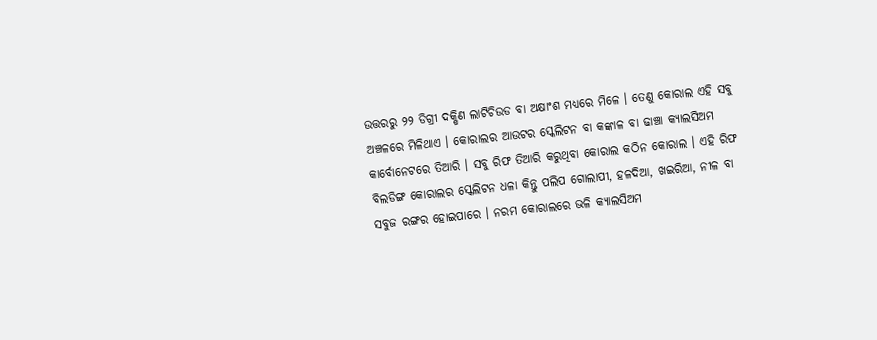ଉତ୍ତରରୁ ୨୨ ଡିଗ୍ରୀ ଦକ୍ଷିଣ ଲାଟିଚିଉଡ ବା ଅକ୍ଷାଂଶ ମଧ୍ୟରେ ମିଳେ । ତେଣୁ କୋରାଲ ଏହି ସବୁ ଅଞ୍ଚଳରେ ମିଳିଥାଏ । କୋରାଲର ଆଉଟର ସ୍କେଲିଟନ ବା କଙ୍କାଳ ବା ଢାଞ୍ଚା କ୍ୟାଲସିଅମ କାର୍ବୋନେଟରେ ତିଆରି । ସବୁ ରିଫ ତିଆରି କରୁଥିବା କୋରାଲ କଠିନ କୋରାଲ । ଏହି ରିଫ ବିଲଡିଙ୍ଗ କୋରାଲର ସ୍କେଲିଟନ ଧଳା କିନ୍ତୁ ପଲିପ ଗୋଲାପୀ, ହଳଦିଆ, ଖଇରିଆ, ନୀଳ ବା ସବୁଜ ରଙ୍ଗର ହୋଇପାରେ । ନରମ କୋରାଲରେ ଭଳି କ୍ୟାଲସିଅମ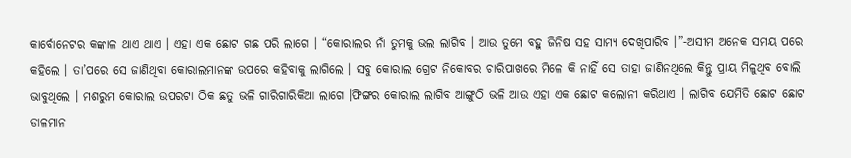କାର୍ବୋନେଟର କଙ୍କାଳ ଥାଏ ଥାଏ । ଏହା ଏକ ଛୋଟ ଗଛ ପରି ଲାଗେ । “କୋରାଲର ନାଁ ତୁମକୁ ଭଲ ଲାଗିବ । ଆଉ ତୁମେ ବହୁ ଜିନିଷ ସହ ସାମ୍ୟ ଦେଖିପାରିବ ।”-ଅସୀମ ଅନେକ ସମୟ ପରେ କହିଲେ । ତା’ପରେ ସେ ଜାଣିଥିବା କୋରାଲମାନଙ୍କ ଉପରେ କହିବାକୁ ଲାଗିଲେ । ସବୁ କୋରାଲ ଗ୍ରେଟ ନିକୋବର ଚାରିପାଖରେ ମିଳେ କି ନାହିଁ ସେ ତାହା ଜାଣିନଥିଲେ କିନ୍ତୁ ପ୍ରାୟ ମିଳୁଥିବ ବୋଲି ଭାବୁଥିଲେ । ମଶରୁମ କୋରାଲ ଉପରଟା ଠିକ ଛତୁ ଭଳି ଗାରିଗାରିକିଆ ଲାଗେ ।ଫିଙ୍ଗର କୋରାଲ ଲାଗିବ ଆଙ୍ଗୁଠି ଭଳି ଆଉ ଏହା ଏକ ଛୋଟ କଲୋନୀ କରିଥାଏ । ଲାଗିବ ଯେମିତି ଛୋଟ ଛୋଟ ଡାଳମାନ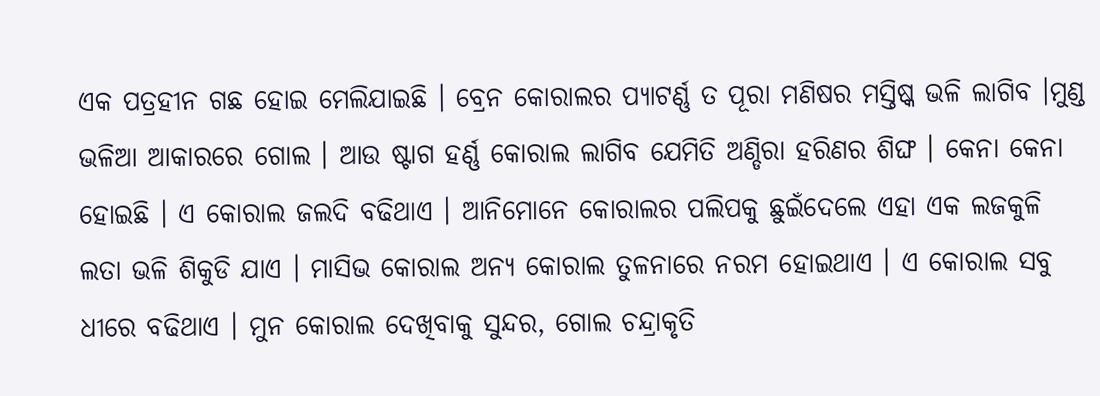ଏକ ପତ୍ରହୀନ ଗଛ ହୋଇ ମେଲିଯାଇଛି । ବ୍ରେନ କୋରାଲର ପ୍ୟାଟର୍ଣ୍ଣ ତ ପୂରା ମଣିଷର ମସ୍ତିଷ୍କ ଭଳି ଲାଗିବ ।ମୁଣ୍ଡ ଭଳିଆ ଆକାରରେ ଗୋଲ । ଆଉ ଷ୍ଟାଗ ହର୍ଣ୍ଣ କୋରାଲ ଲାଗିବ ଯେମିତି ଅଣ୍ଡିରା ହରିଣର ଶିଙ୍ଘ । କେନା କେନା ହୋଇଛି । ଏ କୋରାଲ ଜଲଦି ବଢିଥାଏ । ଆନିମୋନେ କୋରାଲର ପଲିପକୁ ଛୁଇଁଦେଲେ ଏହା ଏକ ଲଜକୁଳି ଲତା ଭଳି ଶିକୁଡି ଯାଏ । ମାସିଭ କୋରାଲ ଅନ୍ୟ କୋରାଲ ତୁଳନାରେ ନରମ ହୋଇଥାଏ । ଏ କୋରାଲ ସବୁ ଧୀରେ ବଢିଥାଏ । ମୁନ କୋରାଲ ଦେଖିବାକୁ ସୁନ୍ଦର, ଗୋଲ ଚନ୍ଦ୍ରାକୃତି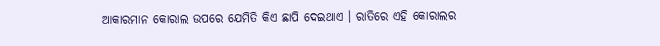ଆକାରମାନ କୋରାଲ ଉପରେ ଯେମିତି କିଏ ଛାପି ଦେଇଥାଏ । ରାତିରେ ଏହି କୋରାଲର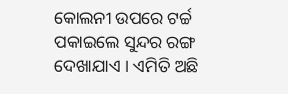କୋଲନୀ ଉପରେ ଟର୍ଚ୍ଚ ପକାଇଲେ ସୁନ୍ଦର ରଙ୍ଗ ଦେଖାଯାଏ । ଏମିତି ଅଛି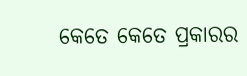କେତେ କେତେ ପ୍ରକାରର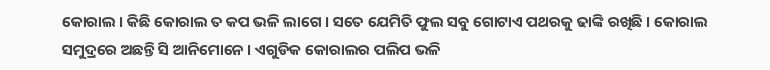କୋରାଲ । କିଛି କୋରାଲ ତ କପ ଭଳି ଲାଗେ । ସତେ ଯେମିତି ଫୁଲ ସବୁ ଗୋଟାଏ ପଥରକୁ ଢାଙ୍କି ରଖିଛି । କୋରାଲ ସମୁଦ୍ରରେ ଅଛନ୍ତି ସି ଆନିମୋନେ । ଏଗୁଡିକ କୋରାଲର ପଲିପ ଭଳି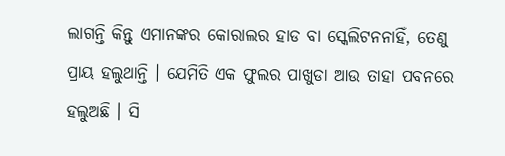ଲାଗନ୍ତି କିନ୍ତୁ ଏମାନଙ୍କର କୋରାଲର ହାଡ ବା ସ୍କେଲିଟନନାହିଁ, ତେଣୁ ପ୍ରାୟ ହଲୁଥାନ୍ତି । ଯେମିତି ଏକ ଫୁଲର ପାଖୁଡା ଆଉ ତାହା ପବନରେ ହଲୁଅଛି । ସି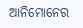ଆନିମୋନେର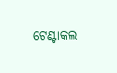ଟେଣ୍ଟାକଲ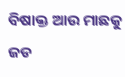ବିଷାକ୍ତ ଆଉ ମାଛକୁ ଜଡ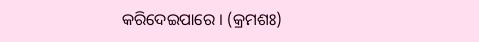କରିଦେଇପାରେ । (କ୍ରମଶଃ)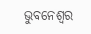ଭୁବନେଶ୍ୱର